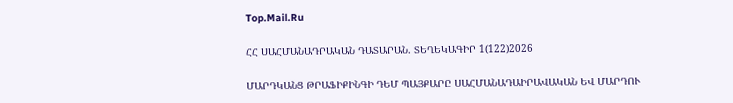Top.Mail.Ru

ՀՀ ՍԱՀՄԱՆԱԴՐԱԿԱՆ ԴԱՏԱՐԱՆ. ՏԵՂԵԿԱԳԻՐ 1(122)2026

ՄԱՐԴԿԱՆՑ ԹՐԱՖԻՔԻՆԳԻ ԴԵՄ ՊԱՅՔԱՐԸ ՍԱՀՄԱՆԱԴԱԻՐԱՎԱԿԱՆ ԵՎ ՄԱՐԴՈՒ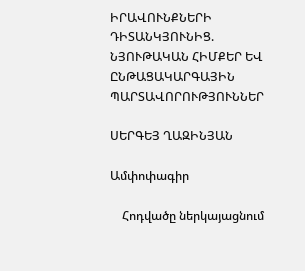ԻՐԱՎՈՒՆՔՆԵՐԻ ԴԻՏԱՆԿՅՈՒՆԻՑ. ՆՅՈՒԹԱԿԱՆ ՀԻՄՔԵՐ ԵՎ ԸՆԹԱՑԱԿԱՐԳԱՅԻՆ ՊԱՐՏԱՎՈՐՈՒԹՅՈՒՆՆԵՐ

ՍԵՐԳԵՅ ՂԱԶԻՆՅԱՆ

Ամփոփագիր

    Հոդվածը ներկայացնում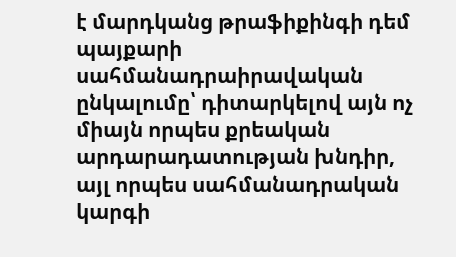է մարդկանց թրաֆիքինգի դեմ պայքարի սահմանադրաիրավական ընկալումը՝ դիտարկելով այն ոչ միայն որպես քրեական արդարադատության խնդիր, այլ որպես սահմանադրական կարգի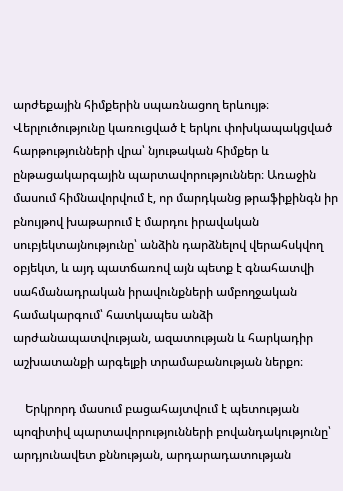արժեքային հիմքերին սպառնացող երևույթ։ Վերլուծությունը կառուցված է երկու փոխկապակցված հարթությունների վրա՝ նյութական հիմքեր և ընթացակարգային պարտավորություններ։ Առաջին մասում հիմնավորվում է, որ մարդկանց թրաֆիքինգն իր բնույթով խաթարում է մարդու իրավական սուբյեկտայնությունը՝ անձին դարձնելով վերահսկվող օբյեկտ, և այդ պատճառով այն պետք է գնահատվի սահմանադրական իրավունքների ամբողջական համակարգում՝ հատկապես անձի արժանապատվության, ազատության և հարկադիր աշխատանքի արգելքի տրամաբանության ներքո։

    Երկրորդ մասում բացահայտվում է պետության պոզիտիվ պարտավորությունների բովանդակությունը՝ արդյունավետ քննության, արդարադատության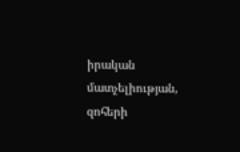իրական մատչելիության, զոհերի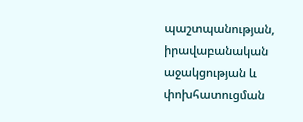պաշտպանության, իրավաբանական աջակցության և փոխհատուցման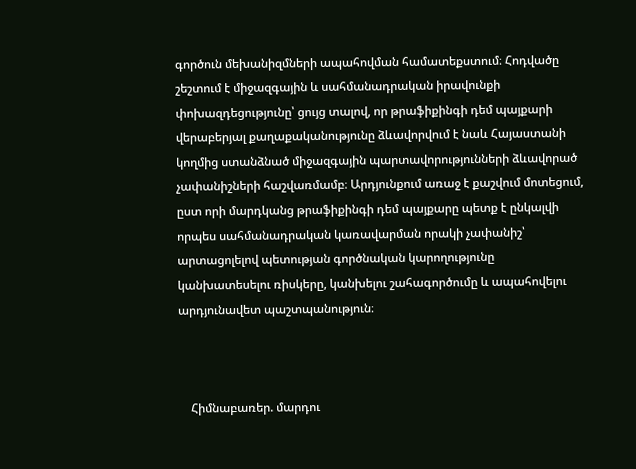գործուն մեխանիզմների ապահովման համատեքստում։ Հոդվածը շեշտում է միջազգային և սահմանադրական իրավունքի փոխազդեցությունը՝ ցույց տալով, որ թրաֆիքինգի դեմ պայքարի վերաբերյալ քաղաքականությունը ձևավորվում է նաև Հայաստանի կողմից ստանձնած միջազգային պարտավորությունների ձևավորած չափանիշների հաշվառմամբ։ Արդյունքում առաջ է քաշվում մոտեցում, ըստ որի մարդկանց թրաֆիքինգի դեմ պայքարը պետք է ընկալվի որպես սահմանադրական կառավարման որակի չափանիշ՝ արտացոլելով պետության գործնական կարողությունը կանխատեսելու ռիսկերը, կանխելու շահագործումը և ապահովելու արդյունավետ պաշտպանություն։



    Հիմնաբառեր. մարդու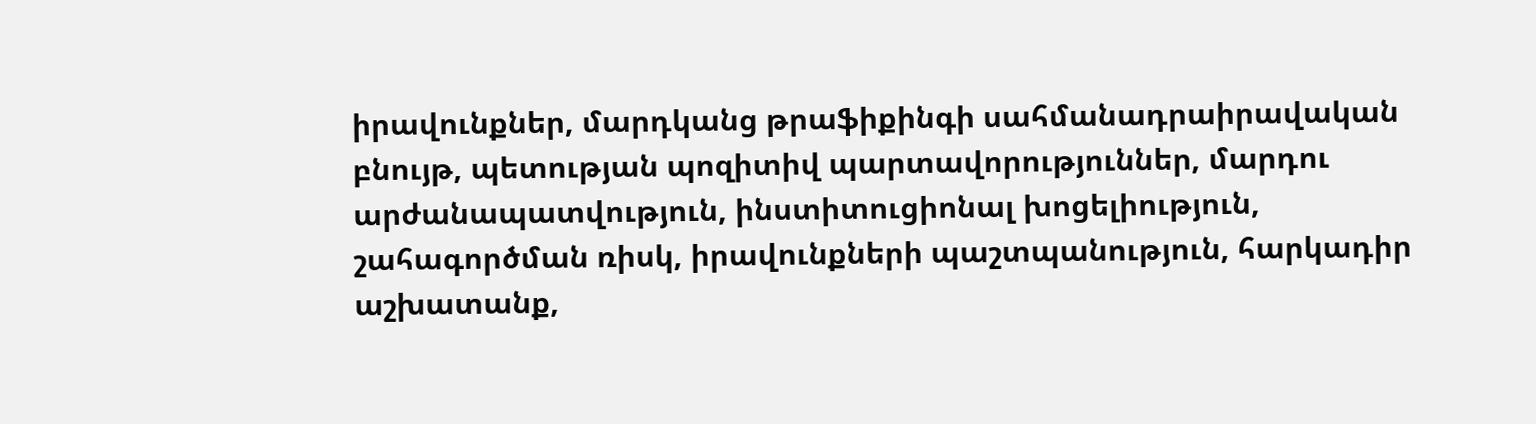իրավունքներ, մարդկանց թրաֆիքինգի սահմանադրաիրավական բնույթ, պետության պոզիտիվ պարտավորություններ, մարդու արժանապատվություն, ինստիտուցիոնալ խոցելիություն, շահագործման ռիսկ, իրավունքների պաշտպանություն, հարկադիր աշխատանք,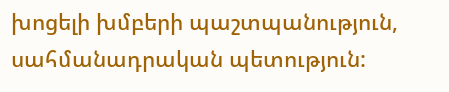խոցելի խմբերի պաշտպանություն, սահմանադրական պետություն: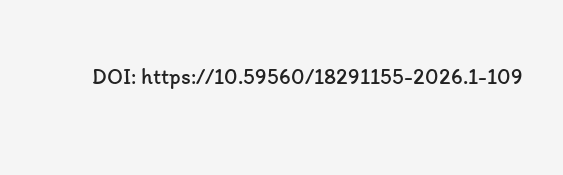DOI: https://10.59560/18291155-2026.1-109